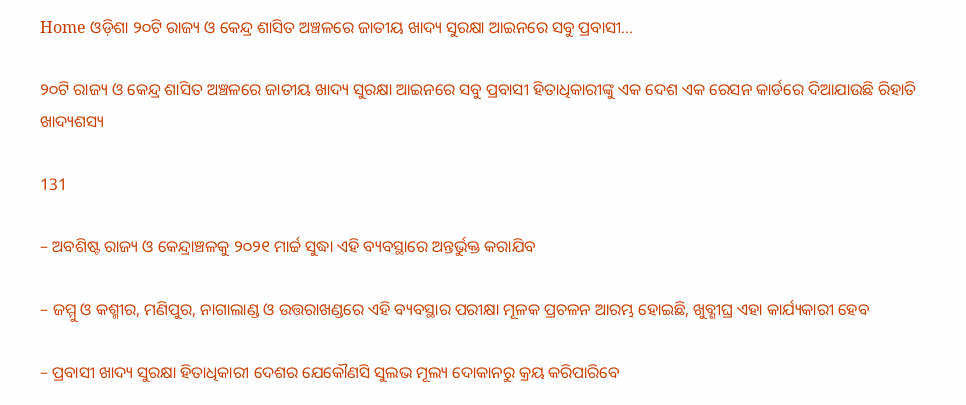Home ଓଡ଼ିଶା ୨୦ଟି ରାଜ୍ୟ ଓ କେନ୍ଦ୍ର ଶାସିତ ଅଞ୍ଚଳରେ ଜାତୀୟ ଖାଦ୍ୟ ସୁରକ୍ଷା ଆଇନରେ ସବୁ ପ୍ରବାସୀ...

୨୦ଟି ରାଜ୍ୟ ଓ କେନ୍ଦ୍ର ଶାସିତ ଅଞ୍ଚଳରେ ଜାତୀୟ ଖାଦ୍ୟ ସୁରକ୍ଷା ଆଇନରେ ସବୁ ପ୍ରବାସୀ ହିତାଧିକାରୀଙ୍କୁ ଏକ ଦେଶ ଏକ ରେସନ କାର୍ଡରେ ଦିଆଯାଉଛି ରିହାତି ଖାଦ୍ୟଶସ୍ୟ

131

– ଅବଶିଷ୍ଟ ରାଜ୍ୟ ଓ କେନ୍ଦ୍ରାଞ୍ଚଳକୁ ୨୦୨୧ ମାର୍ଚ୍ଚ ସୁଦ୍ଧା ଏହି ବ୍ୟବସ୍ଥାରେ ଅନ୍ତର୍ଭୁକ୍ତ କରାଯିବ

– ଜମ୍ମୁ ଓ କଶ୍ମୀର, ମଣିପୁର, ନାଗାଲାଣ୍ଡ ଓ ଉତ୍ତରାଖଣ୍ଡରେ ଏହି ବ୍ୟବସ୍ଥାର ପରୀକ୍ଷା ମୂଳକ ପ୍ରଚଳନ ଆରମ୍ଭ ହୋଇଛି, ଖୁବ୍ଶୀଘ୍ର ଏହା କାର୍ଯ୍ୟକାରୀ ହେବ

– ପ୍ରବାସୀ ଖାଦ୍ୟ ସୁରକ୍ଷା ହିତାଧିକାରୀ ଦେଶର ଯେକୌଣସି ସୁଲଭ ମୂଲ୍ୟ ଦୋକାନରୁ କ୍ରୟ କରିପାରିବେ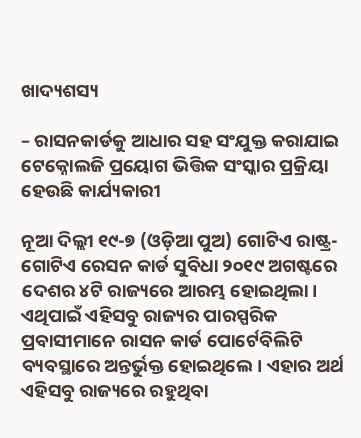ଖାଦ୍ୟଶସ୍ୟ

– ରାସନକାର୍ଡକୁ ଆଧାର ସହ ସଂଯୁକ୍ତ କରାଯାଇ ଟେକ୍ନୋଲଜି ପ୍ରୟୋଗ ଭିତ୍ତିକ ସଂସ୍କାର ପ୍ରକ୍ରିୟା ହେଉଛି କାର୍ଯ୍ୟକାରୀ

ନୂଆ ଦିଲ୍ଲୀ ୧୯-୭ (ଓଡ଼ିଆ ପୁଅ) ଗୋଟିଏ ରାଷ୍ଟ୍ର-ଗୋଟିଏ ରେସନ କାର୍ଡ ସୁବିଧା ୨୦୧୯ ଅଗଷ୍ଟରେ ଦେଶର ୪ଟି ରାଜ୍ୟରେ ଆରମ୍ଭ ହୋଇଥିଲା। ଏଥିପାଇଁ ଏହିସବୁ ରାଜ୍ୟର ପାରସ୍ପରିକ ପ୍ରବାସୀମାନେ ରାସନ କାର୍ଡ ପୋର୍ଟେବିଲିଟି ବ୍ୟବସ୍ଥାରେ ଅନ୍ତର୍ଭୁକ୍ତ ହୋଇଥିଲେ। ଏହାର ଅର୍ଥ ଏହିସବୁ ରାଜ୍ୟରେ ରହୁଥିବା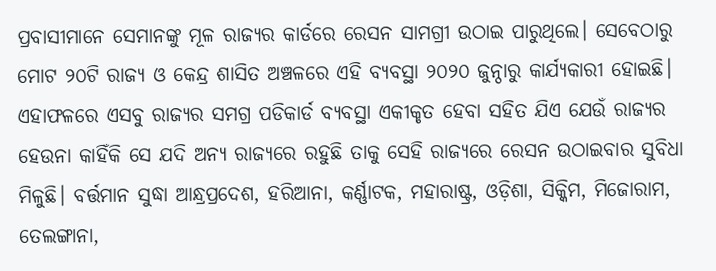ପ୍ରବାସୀମାନେ ସେମାନଙ୍କୁ ମୂଳ ରାଜ୍ୟର କାର୍ଡରେ ରେସନ ସାମଗ୍ରୀ ଉଠାଇ ପାରୁଥିଲେ। ସେବେଠାରୁ ମୋଟ ୨୦ଟି ରାଜ୍ୟ ଓ କେନ୍ଦ୍ର ଶାସିତ ଅଞ୍ଚଳରେ ଏହି ବ୍ୟବସ୍ଥା ୨୦୨୦ ଜୁନ୍ଠାରୁ କାର୍ଯ୍ୟକାରୀ ହୋଇଛି। ଏହାଫଳରେ ଏସବୁ ରାଜ୍ୟର ସମଗ୍ର ପଡିକାର୍ଡ ବ୍ୟବସ୍ଥା ଏକୀକୃତ ହେବା ସହିତ ଯିଏ ଯେଉଁ ରାଜ୍ୟର ହେଉନା କାହିଁକି ସେ ଯଦି ଅନ୍ୟ ରାଜ୍ୟରେ ରହୁଛି ତାକୁ ସେହି ରାଜ୍ୟରେ ରେସନ ଉଠାଇବାର ସୁବିଧା ମିଳୁଛି। ବର୍ତ୍ତମାନ ସୁଦ୍ଧା ଆନ୍ଧ୍ରପ୍ରଦେଶ, ହରିଆନା, କର୍ଣ୍ଣାଟକ, ମହାରାଷ୍ଟ୍ର, ଓଡ଼ିଶା, ସିକ୍କିମ, ମିଜୋରାମ, ତେଲଙ୍ଗାନା,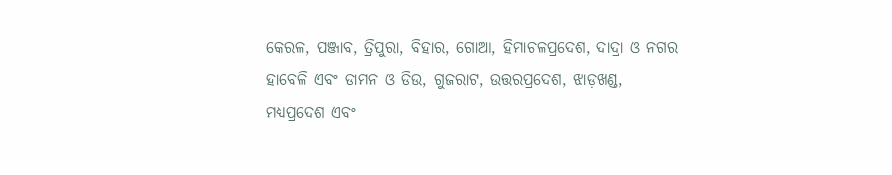କେରଳ, ପଞ୍ଜାବ, ତ୍ରିପୁରା, ବିହାର, ଗୋଆ, ହିମାଚଳପ୍ରଦେଶ, ଦାଦ୍ରା ଓ ନଗର ହାବେଳି ଏବଂ ଡାମନ ଓ ଡିଉ, ଗୁଜରାଟ, ଉତ୍ତରପ୍ରଦେଶ, ଝାଡ଼ଖଣ୍ଡ, ମଧ୍ୟପ୍ରଦେଶ ଏବଂ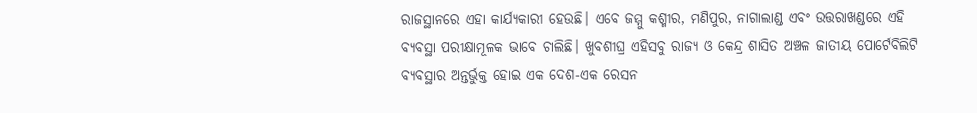ରାଜସ୍ଥାନରେ ଏହା କାର୍ଯ୍ୟକାରୀ ହେଉଛି। ଏବେ ଜମ୍ମୁ କଶ୍ମୀର, ମଣିପୁର, ନାଗାଲାଣ୍ଡ ଏବଂ ଉତ୍ତରାଖଣ୍ଡରେ ଏହି ବ୍ୟବସ୍ଥା ପରୀକ୍ଷାମୂଳକ ଭାବେ ଚାଲିଛି। ଖୁବଶୀଘ୍ର ଏହିସବୁ ରାଜ୍ୟ ଓ କେନ୍ଦ୍ର ଶାସିତ ଅଞ୍ଚଳ ଜାତୀୟ ପୋର୍ଟେବିଲିଟି ବ୍ୟବସ୍ଥାର ଅନ୍ତର୍ଭୁକ୍ତ ହୋଇ ଏକ ଦେଶ-ଏକ ରେସନ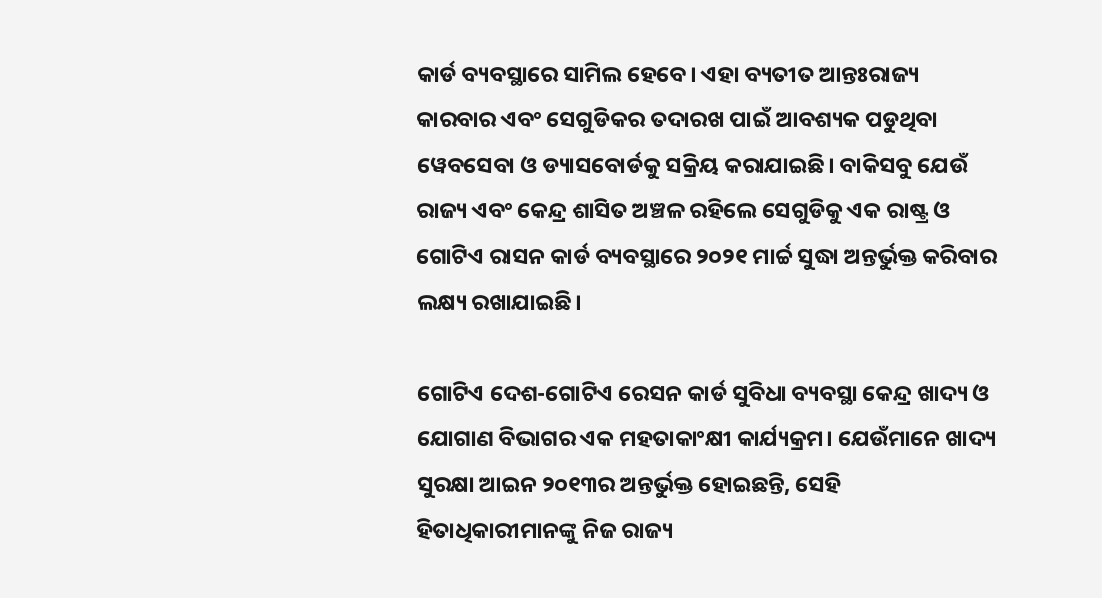କାର୍ଡ ବ୍ୟବସ୍ଥାରେ ସାମିଲ ହେବେ। ଏହା ବ୍ୟତୀତ ଆନ୍ତଃରାଜ୍ୟ କାରବାର ଏବଂ ସେଗୁଡିକର ତଦାରଖ ପାଇଁ ଆବଶ୍ୟକ ପଡୁଥିବା ୱେବସେବା ଓ ଡ୍ୟାସବୋର୍ଡକୁ ସକ୍ରିୟ କରାଯାଇଛି। ବାକିସବୁ ଯେଉଁ ରାଜ୍ୟ ଏବଂ କେନ୍ଦ୍ର ଶାସିତ ଅଞ୍ଚଳ ରହିଲେ ସେଗୁଡିକୁ ଏକ ରାଷ୍ଟ୍ର ଓ ଗୋଟିଏ ରାସନ କାର୍ଡ ବ୍ୟବସ୍ଥାରେ ୨୦୨୧ ମାର୍ଚ୍ଚ ସୁଦ୍ଧା ଅନ୍ତର୍ଭୁକ୍ତ କରିବାର ଲକ୍ଷ୍ୟ ରଖାଯାଇଛି।

ଗୋଟିଏ ଦେଶ-ଗୋଟିଏ ରେସନ କାର୍ଡ ସୁବିଧା ବ୍ୟବସ୍ଥା କେନ୍ଦ୍ର ଖାଦ୍ୟ ଓ ଯୋଗାଣ ବିଭାଗର ଏକ ମହତାକାଂକ୍ଷୀ କାର୍ଯ୍ୟକ୍ରମ। ଯେଉଁମାନେ ଖାଦ୍ୟ ସୁରକ୍ଷା ଆଇନ ୨୦୧୩ର ଅନ୍ତର୍ଭୁକ୍ତ ହୋଇଛନ୍ତି, ସେହି ହିତାଧିକାରୀମାନଙ୍କୁ ନିଜ ରାଜ୍ୟ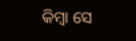କିମ୍ବା ସେ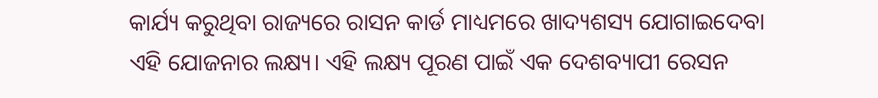କାର୍ଯ୍ୟ କରୁଥିବା ରାଜ୍ୟରେ ରାସନ କାର୍ଡ ମାଧ୍ୟମରେ ଖାଦ୍ୟଶସ୍ୟ ଯୋଗାଇଦେବା ଏହି ଯୋଜନାର ଲକ୍ଷ୍ୟ। ଏହି ଲକ୍ଷ୍ୟ ପୂରଣ ପାଇଁ ଏକ ଦେଶବ୍ୟାପୀ ରେସନ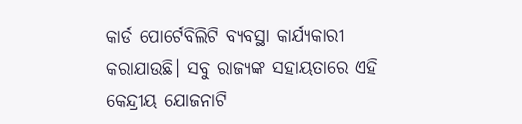କାର୍ଡ ପୋର୍ଟେବିଲିଟି ବ୍ୟବସ୍ଥା କାର୍ଯ୍ୟକାରୀ କରାଯାଉଛି। ସବୁ ରାଜ୍ୟଙ୍କ ସହାୟତାରେ ଏହି କେନ୍ଦ୍ରୀୟ ଯୋଜନାଟି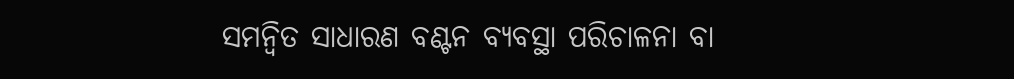ସମନ୍ୱିତ ସାଧାରଣ ବଣ୍ଟନ ବ୍ୟବସ୍ଥା ପରିଚାଳନା ବା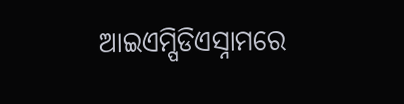ଆଇଏମ୍ପିଡିଏସ୍ନାମରେ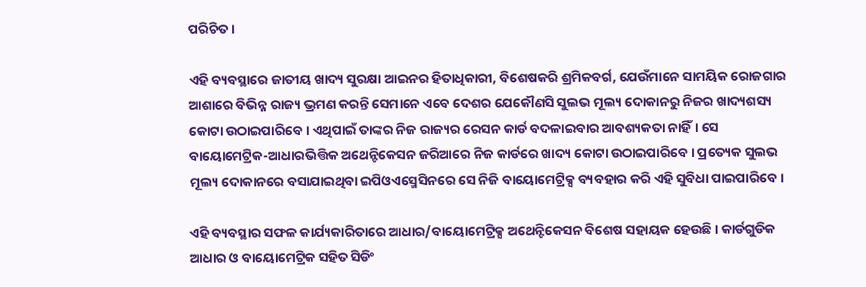ପରିଚିତ।

ଏହି ବ୍ୟବସ୍ଥାରେ ଜାତୀୟ ଖାଦ୍ୟ ସୁରକ୍ଷା ଆଇନର ହିତାଧିକାରୀ, ବିଶେଷକରି ଶ୍ରମିକବର୍ଗ, ଯେଉଁମାନେ ସାମୟିକ ରୋଜଗାର ଆଶାରେ ବିଭିନ୍ନ ରାଜ୍ୟ ଭ୍ରମଣ କରନ୍ତି ସେମାନେ ଏବେ ଦେଶର ଯେକୌଣସି ସୁଲଭ ମୂଲ୍ୟ ଦୋକାନରୁ ନିଜର ଖାଦ୍ୟଶସ୍ୟ କୋଟା ଉଠାଇପାରିବେ। ଏଥିପାଇଁ ତାଙ୍କର ନିଜ ରାଜ୍ୟର ରେସନ କାର୍ଡ ବଦଳାଇବାର ଆବଶ୍ୟକତା ନାହିଁ। ସେ ବାୟୋମେଟ୍ରିକ-ଆଧାରଭିତ୍ତିକ ଅଥେନ୍ଟିକେସନ ଜରିଆରେ ନିଜ କାର୍ଡରେ ଖାଦ୍ୟ କୋଟା ଉଠାଇପାରିବେ। ପ୍ରତ୍ୟେକ ସୁଲଭ ମୂଲ୍ୟ ଦୋକାନରେ ବସାଯାଇଥିବା ଇପିଓଏସ୍ମେସିନରେ ସେ ନିଜି ବାୟୋମେଟ୍ରିକ୍ସ ବ୍ୟବହାର କରି ଏହି ସୁବିଧା ପାଇପାରିବେ।

ଏହି ବ୍ୟବସ୍ଥାର ସଫଳ କାର୍ଯ୍ୟକାରିତାରେ ଆଧାର/ବାୟୋମେଟ୍ରିକ୍ସ ଅଥେନ୍ଟିକେସନ ବିଶେଷ ସହାୟକ ହେଉଛି। କାର୍ଡଗୁଡିକ ଆଧାର ଓ ବାୟୋମେଟ୍ରିକ ସହିତ ସିଡିଂ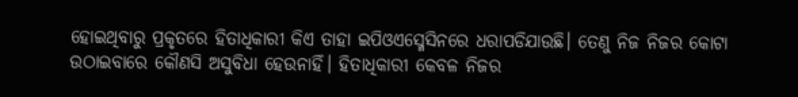ହୋଇଥିବାରୁ ପ୍ରକୃତରେ ହିତାଧିକାରୀ କିଏ ତାହା ଇପିଓଏସ୍ମେସିନରେ ଧରାପଡିଯାଉଛି। ତେଣୁ ନିଜ ନିଜର କୋଟା ଉଠାଇବାରେ କୌଣସି ଅସୁବିଧା ହେଉନାହିଁ। ହିତାଧିକାରୀ କେବଳ ନିଜର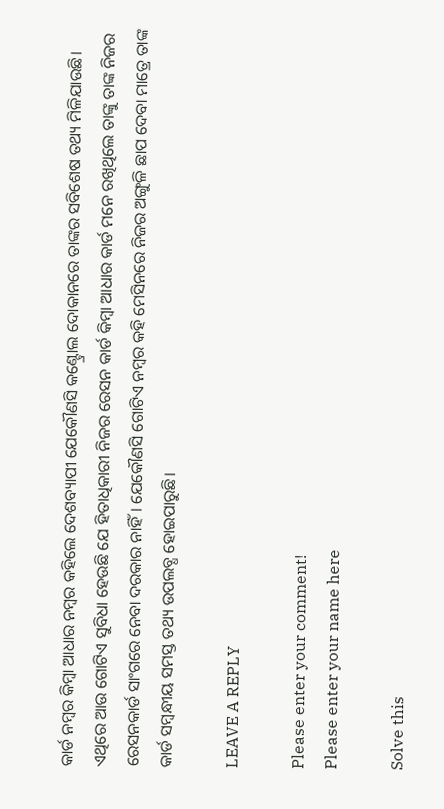କାର୍ଡ ନମ୍ବର କିମ୍ବା ଆଧାର ନମ୍ବର କହିଲେ ଦେଶବ୍ୟାପୀ ଯେକୌଣସି କଣ୍ଟ୍ରୋଲ ଦୋକାନରେ ତାଙ୍କର ସବିଶେଷ ତଥ୍ୟ ମିଳିଯାଉଛି। ଏଥିରେ ଆଉ ଗୋଟିଏ ସୁବିଧା ହେଉଛି ଯେ ହିତାଧିକାରୀ ନିଜର ରେସନ କାର୍ଡ କିମ୍ବା ଆଧାର କାର୍ଡ ମନେ ରଖିଥିଲେ ତାଙ୍କୁ ତାଙ୍କ ନିଜର ରେସନକାର୍ଡ ସାଂଗରେ ନେବା ଦରକାର ନାହିଁ। ଯେକୌଣସି ଗୋଟିଏ ନମ୍ବର କହି ମେସିନରେ ନିଜର ଅଙ୍ଗୁଳି ଛାପ ଦେବା ମାତ୍ରେ ତାଙ୍କ କାର୍ଡ ସମ୍ବନ୍ଧୀୟ ସମସ୍ତ ତଥ୍ୟ ଉପଲବ୍ଧ ହୋଇପାରୁଛି।

LEAVE A REPLY

Please enter your comment!
Please enter your name here

Solve this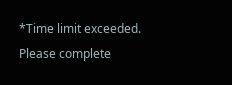*Time limit exceeded. Please complete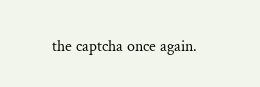the captcha once again.